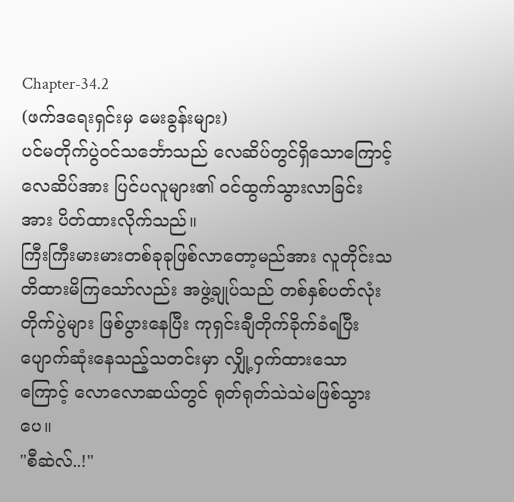Chapter-34.2
(ဖက်ဒရေးရှင်းမှ မေးခွန်းများ)
ပင်မတိုက်ပွဲဝင်သင်္ဘောသည် လေဆိပ်တွင်ရှိသောကြောင့် လေဆိပ်အား ပြင်ပလူများ၏ ဝင်ထွက်သွားလာခြင်းအား ပိတ်ထားလိုက်သည်။
ကြီးကြီးမားမားတစ်ခုခုဖြစ်လာတော့မည်အား လူတိုင်းသတိထားမိကြသော်လည်း အဖွဲ့ချုပ်သည် တစ်နှစ်ပတ်လုံး တိုက်ပွဲများ ဖြစ်ပွားနေပြီး ကုရှင်းချီတိုက်ခိုက်ခံရပြီး ပျောက်ဆုံးနေသည့်သတင်းမှာ လျှို့ဝှက်ထားသောကြောင့် လောလောဆယ်တွင် ရုတ်ရုတ်သဲသဲမဖြစ်သွားပေ။
"စီဆဲလ်..!"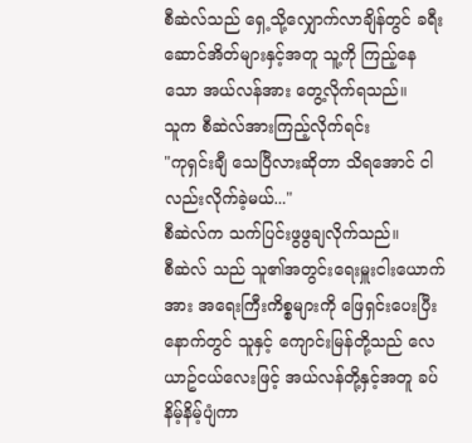စီဆဲလ်သည် ရှေ့သို့လျှောက်လာချိန်တွင် ခရီးဆောင်အိတ်များနှင့်အတူ သူ့ကို ကြည့်နေသော အယ်လန်အား တွေ့လိုက်ရသည်။
သူက စီဆဲလ်အားကြည့်လိုက်ရင်း
"ကုရှင်းချီ သေပြီလားဆိုတာ သိရအောင် ငါလည်းလိုက်ခဲ့မယ်..."
စီဆဲလ်က သက်ပြင်းဖွဖွချလိုက်သည်။
စီဆဲလ် သည် သူ၏အတွင်းရေးမှူးငါးယောက်အား အရေးကြီးကိစ္စများကို ဖြေရှင်းပေးပြီးနောက်တွင် သူနှင့် ကျောင်းမြန်တို့သည် လေယာဥ်ငယ်လေးဖြင့် အယ်လန်တို့နှင့်အတူ ခပ်နိမ့်နိမ့်ပျံကာ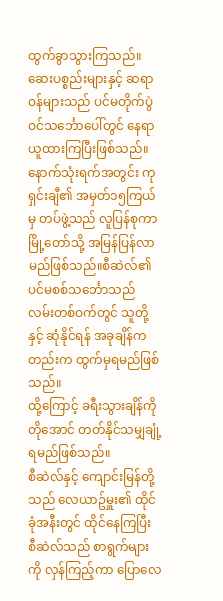ထွက်ခွာသွားကြသည်။
ဆေးပစ္စည်းများနှင့် ဆရာဝန်များသည် ပင်မတိုက်ပွဲဝင်သင်္ဘောပေါ်တွင် နေရာယူထားကြပြီးဖြစ်သည်။
နောက်သုံးရက်အတွင်း ကုရှင်းချီ၏ အမှတ်၁၅ကြယ်မှ တပ်ဖွဲ့သည် လူပြန်စုကာ မြို့တော်သို့ အမြန်ပြန်လာမည်ဖြစ်သည်။စီဆဲလ်၏ ပင်မစစ်သင်္ဘောသည် လမ်းတစ်ဝက်တွင် သူတို့နှင့် ဆုံနိုင်ရန် အခုချိန်ကတည်းက ထွက်မှရမည်ဖြစ်သည်။
ထို့ကြောင့် ခရီးသွားချိန်ကို တိုအောင် တတ်နိုင်သမျှချုံ့ရမည်ဖြစ်သည်။
စီဆဲလ်နှင့် ကျောင်းမြန်တို့သည် လေယာဥ်မှူး၏ ထိုင်ခုံအနီးတွင် ထိုင်နေကြပြီး စီဆဲလ်သည် စာရွက်များကို လှန်ကြည့်ကာ ပြောလေ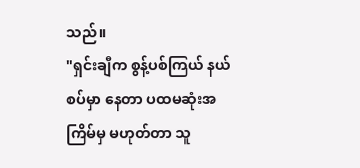သည်။
"ရှင်းချီက စွန့်ပစ်ကြယ် နယ်စပ်မှာ နေတာ ပထမဆုံးအကြိမ်မှ မဟုတ်တာ သူ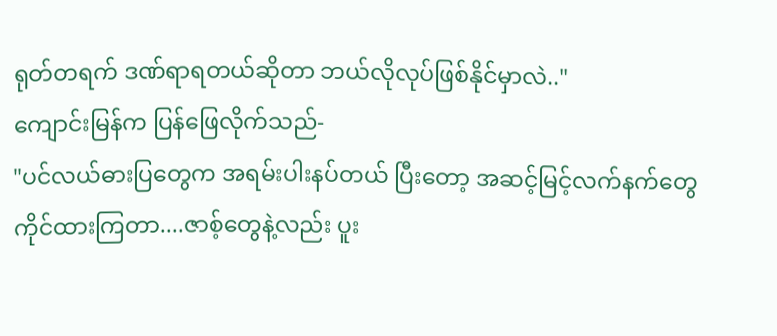ရုတ်တရက် ဒဏ်ရာရတယ်ဆိုတာ ဘယ်လိုလုပ်ဖြစ်နိုင်မှာလဲ.."
ကျောင်းမြန်က ပြန်ဖြေလိုက်သည်-
"ပင်လယ်ဓားပြတွေက အရမ်းပါးနပ်တယ် ပြီးတော့ အဆင့်မြင့်လက်နက်တွေ ကိုင်ထားကြတာ....ဇာစ့်တွေနဲ့လည်း ပူး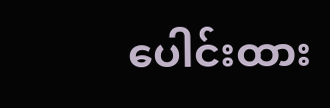ပေါင်းထား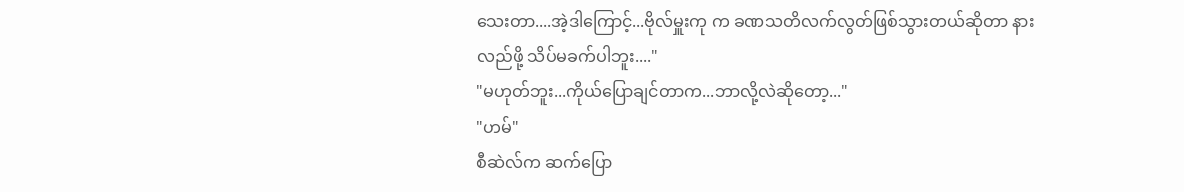သေးတာ....အဲ့ဒါကြောင့်...ဗိုလ်မှူးကု က ခဏသတိလက်လွတ်ဖြစ်သွားတယ်ဆိုတာ နားလည်ဖို့ သိပ်မခက်ပါဘူး...."
"မဟုတ်ဘူး...ကိုယ်ပြောချင်တာက...ဘာလို့လဲဆိုတော့..."
"ဟမ်"
စီဆဲလ်က ဆက်ပြော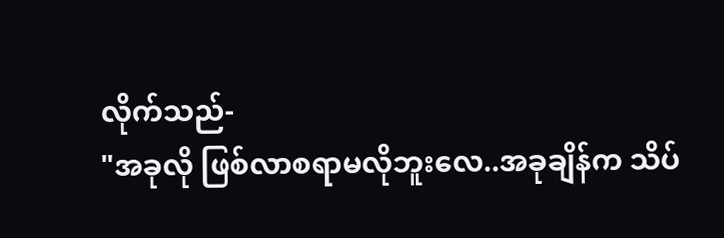လိုက်သည်-
"အခုလို ဖြစ်လာစရာမလိုဘူးလေ..အခုချိန်က သိပ်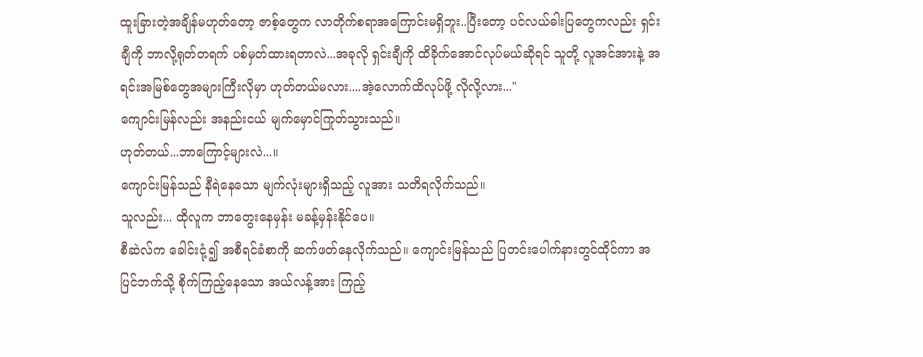ထူးခြားတဲ့အချိန်မဟုတ်တော့ ဇာစ့်တွေက လာတိုက်စရာအကြောင်းမရှိဘူး..ပြီးတော့ ပင်လယ်ဓါးပြတွေကလည်း ရှင်းချီကို ဘာလို့ရုတ်တရက် ပစ်မှတ်ထားရတာလဲ...အခုလို ရှင်းချီကို ထိခိုက်အောင်လုပ်မယ်ဆိုရင် သူတို့ လူအင်အားနဲ့ အရင်းအမြစ်တွေအများကြီးလိုမှာ ဟုတ်တယ်မလား....အဲ့လောက်ထိလုပ်ဖို့ လိုလို့လား..."
ကျောင်းမြန်လည်း အနည်းငယ် မျက်မှောင်ကြုတ်သွားသည်။
ဟုတ်တယ်...ဘာကြောင့်များလဲ...။
ကျောင်းမြန်သည် နီရဲနေသော မျက်လုံးများရှိသည့် လူအား သတိရလိုက်သည်။
သူလည်း... ထိုလူက ဘာတွေးနေမှန်း မခန့်မှန်းနိုင်ပေ။
စီဆဲလ်က ခေါင်းငုံ့၍ အစီရင်ခံစာကို ဆက်ဖတ်နေလိုက်သည်။ ကျောင်းမြန်သည် ပြတင်းပေါက်နားတွင်ထိုင်ကာ အပြင်ဘက်သို့ စိုက်ကြည့်နေသော အယ်လန့်အား ကြည့်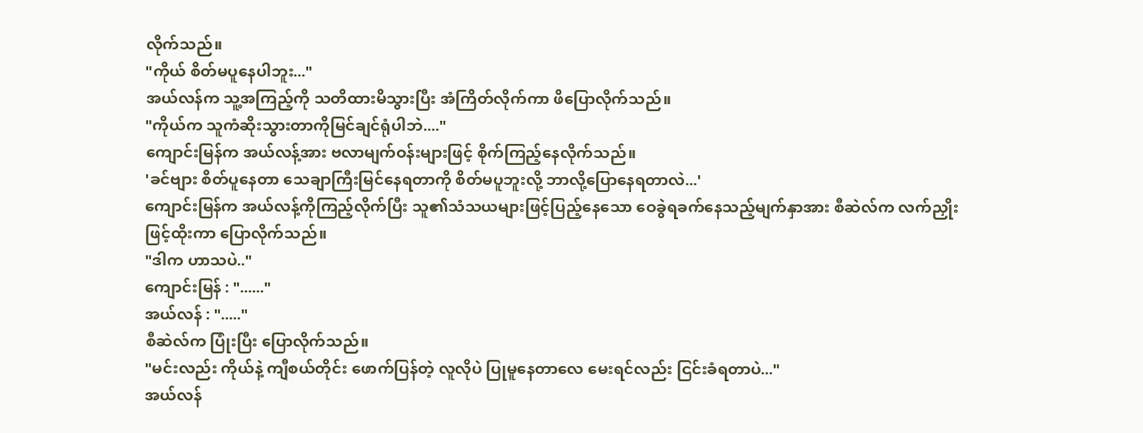လိုက်သည်။
"ကိုယ် စိတ်မပူနေပါဘူး..."
အယ်လန်က သူ့အကြည့်ကို သတိထားမိသွားပြီး အံကြိတ်လိုက်ကာ ဖိပြောလိုက်သည်။
"ကိုယ်က သူကံဆိုးသွားတာကိုမြင်ချင်ရုံပါဘဲ...."
ကျောင်းမြန်က အယ်လန့်အား ဗလာမျက်ဝန်းများဖြင့် စိုက်ကြည့်နေလိုက်သည်။
'ခင်ဗျား စိတ်ပူနေတာ သေချာကြီးမြင်နေရတာကို စိတ်မပူဘူးလို့ ဘာလို့ပြောနေရတာလဲ...'
ကျောင်းမြန်က အယ်လန့်ကိုကြည့်လိုက်ပြီး သူ၏သံသယများဖြင့်ပြည့်နေသော ဝေခွဲရခက်နေသည့်မျက်နှာအား စီဆဲလ်က လက်ညှိုးဖြင့်ထိုးကာ ပြောလိုက်သည်။
"ဒါက ဟာသပဲ.."
ကျောင်းမြန် : "......"
အယ်လန် : "....."
စီဆဲလ်က ပြုံးပြီး ပြောလိုက်သည်။
"မင်းလည်း ကိုယ်နဲ့ ကျီစယ်တိုင်း ဖောက်ပြန်တဲ့ လူလိုပဲ ပြုမူနေတာလေ မေးရင်လည်း ငြင်းခံရတာပဲ..."
အယ်လန်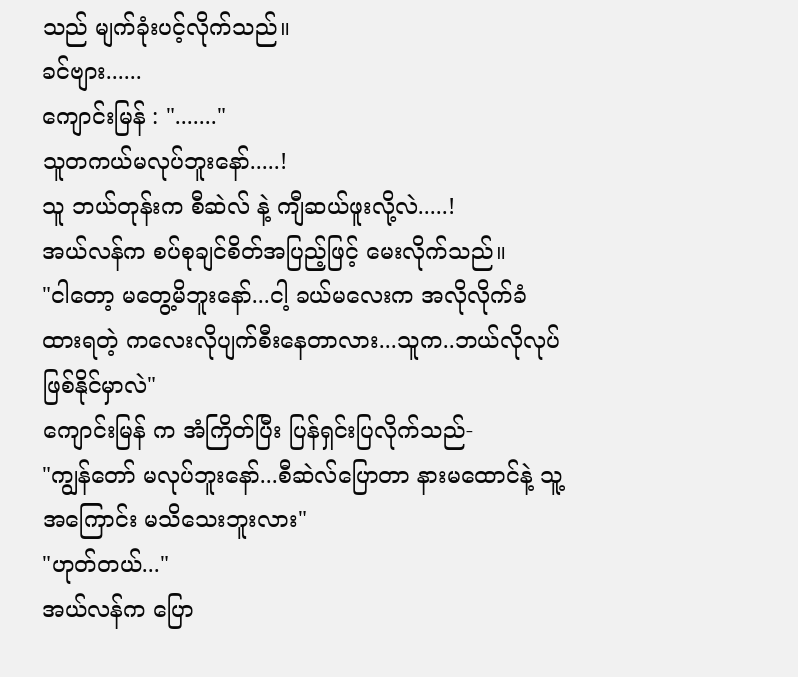သည် မျက်ခုံးပင့်လိုက်သည်။
ခင်ဗျား......
ကျောင်းမြန် : "......."
သူတကယ်မလုပ်ဘူးနော်.....!
သူ ဘယ်တုန်းက စီဆဲလ် နဲ့ ကျီဆယ်ဖူးလို့လဲ.....!
အယ်လန်က စပ်စုချင်စိတ်အပြည့်ဖြင့် မေးလိုက်သည်။
"ငါတော့ မတွေ့မိဘူးနော်...ငါ့ ခယ်မလေးက အလိုလိုက်ခံထားရတဲ့ ကလေးလိုပျက်စီးနေတာလား...သူက..ဘယ်လိုလုပ်ဖြစ်နိုင်မှာလဲ"
ကျောင်းမြန် က အံကြိတ်ပြီး ပြန်ရှင်းပြလိုက်သည်-
"ကျွန်တော် မလုပ်ဘူးနော်...စီဆဲလ်ပြောတာ နားမထောင်နဲ့ သူ့အကြောင်း မသိသေးဘူးလား"
"ဟုတ်တယ်..."
အယ်လန်က ပြော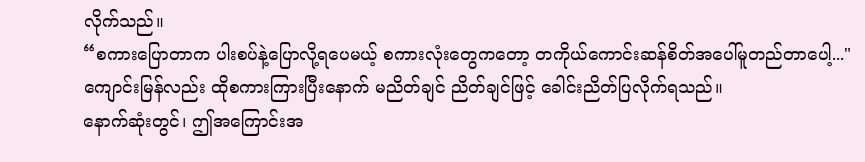လိုက်သည်။
“စကားပြောတာက ပါးစပ်နဲ့ပြောလို့ရပေမယ့် စကားလုံးတွေကတော့ တကိုယ်ကောင်းဆန်စိတ်အပေါ်မူတည်တာပေါ့..."
ကျောင်းမြန်လည်း ထိုစကားကြားပြီးနောက် မညိတ်ချင် ညိတ်ချင်ဖြင့် ခေါင်းညိတ်ပြလိုက်ရသည်။
နောက်ဆုံးတွင်၊ ဤအကြောင်းအ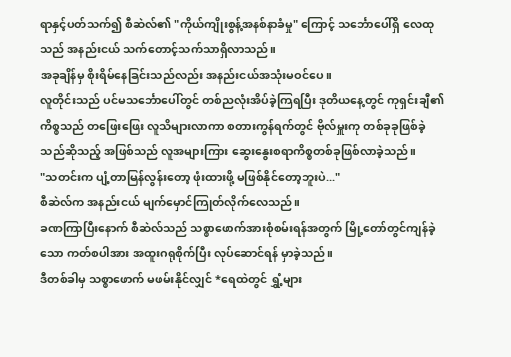ရာနှင့်ပတ်သက်၍ စီဆဲလ်၏ "ကိုယ်ကျိုးစွန့်အနစ်နာခံမှု" ကြောင့် သင်္ဘောပေါ်ရှိ လေထုသည် အနည်းငယ် သက်တောင့်သက်သာရှိလာသည်။
အခုချိန်မှ စိုးရိမ်နေခြင်းသည်လည်း အနည်းငယ်အသုံးမဝင်ပေ။
လူတိုင်းသည် ပင်မသင်္ဘောပေါ်တွင် တစ်ညလုံးအိပ်ခဲ့ကြရပြီး ဒုတိယနေ့တွင် ကုရှင်းချီ၏ ကိစ္စသည် တဖြေးဖြေး လူသိများလာကာ စတားကွန်ရက်တွင် ဗိုလ်မှူးကု တစ်ခုခုဖြစ်ခဲ့သည်ဆိုသည့် အဖြစ်သည် လူအများကြား ဆွေးနွေးစရာကိစ္စတစ်ခုဖြစ်လာခဲ့သည်။
"သတင်းက ပျံ့တာမြန်လွန်းတော့ ဖုံးထားဖို့ မဖြစ်နိုင်တော့ဘူးပဲ..."
စီဆဲလ်က အနည်းငယ် မျက်မှောင်ကြုတ်လိုက်လေသည်။
ခဏကြာပြီးနောက် စီဆဲလ်သည် သစ္စာဖောက်အားစုံစမ်းရန်အတွက် မြို့တော်တွင်ကျန်ခဲ့သော ကတ်စပါအား အထူးဂရုစိုက်ပြီး လုပ်ဆောင်ရန် မှာခဲ့သည်။
ဒီတစ်ခါမှ သစ္စာဖောက် မဖမ်းနိုင်လျှင် *ရေထဲတွင် ရွှံ့များ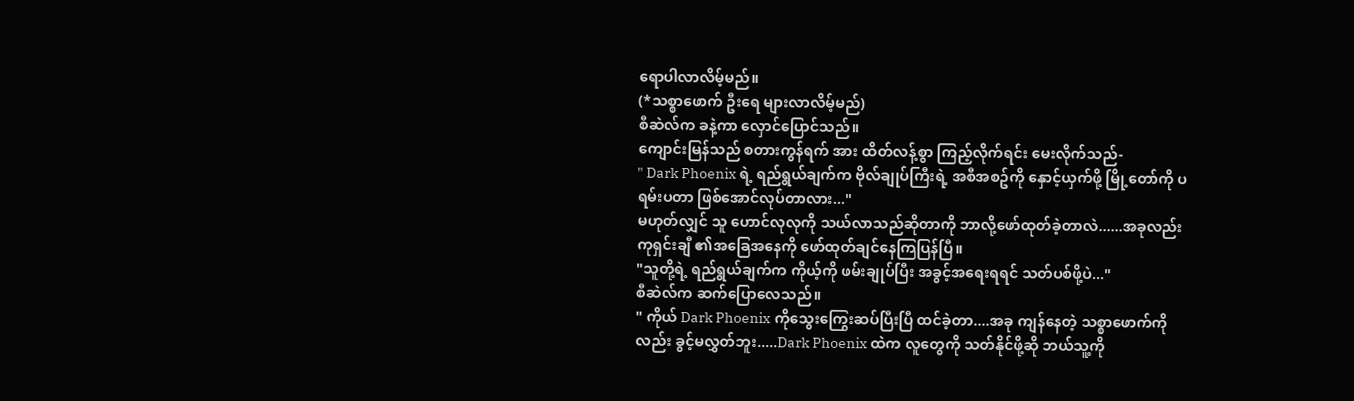ရောပါလာလိမ့်မည်။
(*သစ္စာဖောက် ဦးရေ များလာလိမ့်မည်)
စီဆဲလ်က ခနဲ့ကာ လှောင်ပြောင်သည်။
ကျောင်းမြန်သည် စတားကွန်ရက် အား ထိတ်လန့်စွာ ကြည့်လိုက်ရင်း မေးလိုက်သည်-
" Dark Phoenix ရဲ့ ရည်ရွယ်ချက်က ဗိုလ်ချုပ်ကြီးရဲ့ အစီအစဥ်ကို နှောင့်ယှက်ဖို့ မြို့တော်ကို ပရမ်းပတာ ဖြစ်အောင်လုပ်တာလား..."
မဟုတ်လျှင် သူ ဟောင်လုလုကို သယ်လာသည်ဆိုတာကို ဘာလို့ဖော်ထုတ်ခဲ့တာလဲ......အခုလည်း ကုရှင်းချီ ၏အခြေအနေကို ဖော်ထုတ်ချင်နေကြပြန်ပြီ။
"သူတို့ရဲ့ ရည်ရွယ်ချက်က ကိုယ့်ကို ဖမ်းချုပ်ပြီး အခွင့်အရေးရရင် သတ်ပစ်ဖို့ပဲ..."
စီဆဲလ်က ဆက်ပြောလေသည်။
" ကိုယ် Dark Phoenix ကိုသွေးကြွေးဆပ်ပြီးပြီ ထင်ခဲ့တာ....အခု ကျန်နေတဲ့ သစ္စာဖောက်ကိုလည်း ခွင့်မလွှတ်ဘူး.....Dark Phoenix ထဲက လူတွေကို သတ်နိုင်ဖို့ဆို ဘယ်သူ့ကို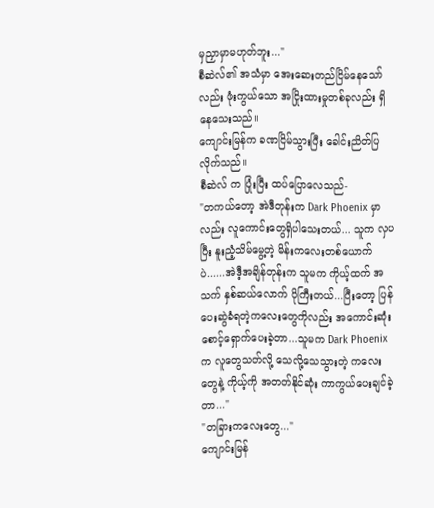မှညှာမှာမဟုတ်ဘူး..."
စီဆဲလ်၏ အသံမှာ အေးဆေးတည်ငြိမ်နေသော်လည်း ဖုံးကွယ်သော အငြိုးထားမှုတစ်ခုလည်း ရှိနေသေးသည်။
ကျောင်းမြန်က ခဏငြိမ်သွားပြီး ခေါင်းညိတ်ပြလိုက်သည်။
စီဆဲလ် က ပြုံးပြီး ထပ်ပြောလေသည်-
"တကယ်တော့ အဲဒီတုန်းက Dark Phoenix မှာလည်း လူကောင်းတွေရှိပါသေးတယ်... သူက လှပပြီး နူးညံ့သိမ်မွေ့တဲ့ မိန်းကလေးတစ်ယောက်ပဲ......အဲဒီ့အချိန်တုန်းက သူမက ကိုယ့်ထက် အသက် နှစ်ဆယ်လောက် ပိုကြီးတယ်...ပြီးတော့ ပြန်ပေးဆွဲခံရတဲ့ကလေးတွေကိုလည်း အကောင်းဆုံး စောင့်ရှောက်ပေးခဲ့တာ...သူမက Dark Phoenix က လူတွေသတ်လို့ သေလို့သေသွားတဲ့ ကလေးတွေနဲ့ ကိုယ့်ကို အတတ်နိုင်ဆုံး ကာကွယ်ပေးချင်ခဲ့တာ..."
"တခြားကလေးတွေ..."
ကျောင်းမြန်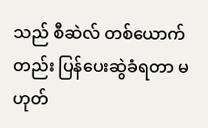သည် စီဆဲလ် တစ်ယောက်တည်း ပြန်ပေးဆွဲခံရတာ မဟုတ်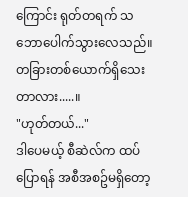ကြောင်း ရုတ်တရက် သဘောပေါက်သွားလေသည်။
တခြားတစ်ယောက်ရှိသေးတာလား.....။
"ဟုတ်တယ်..."
ဒါပေမယ့် စီဆဲလ်က ထပ်ပြောရန် အစီအစဥ်မရှိတော့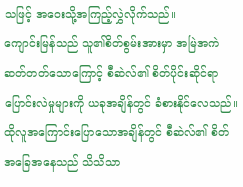သဖြင့် အဝေးသို့အကြည့်လွှဲလိုက်သည်။
ကျောင်းမြန်သည် သူ၏စိတ်စွမ်းအားမှာ အမြဲအကဲဆတ်တတ်သောကြောင့် စီဆဲလ်၏ စိတ်ပိုင်းဆိုင်ရာပြောင်းလဲမှုများကို ယခုအချိန်တွင် ခံစားနိုင်လေသည်။
ထိုလူအကြောင်းပြောသောအချိန်တွင် စီဆဲလ်၏ စိတ်အခြေအနေသည် သိသိသာ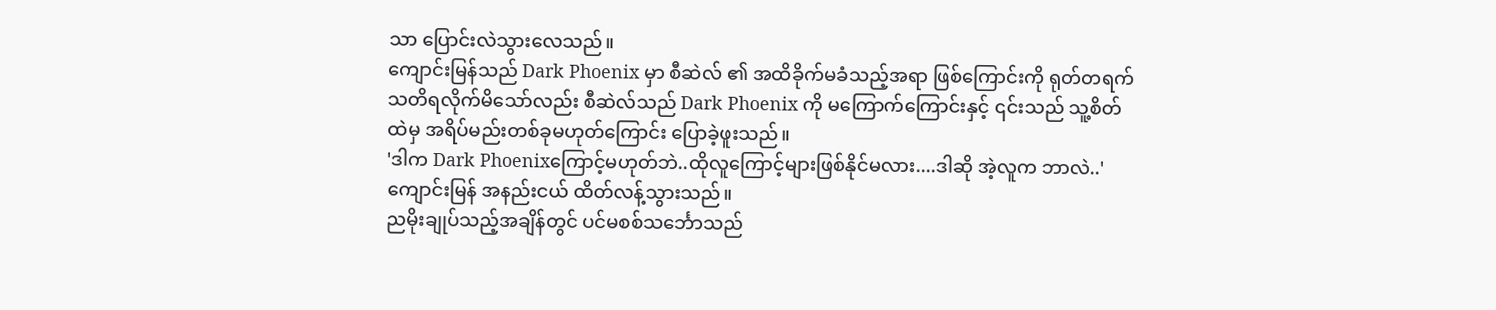သာ ပြောင်းလဲသွားလေသည်။
ကျောင်းမြန်သည် Dark Phoenix မှာ စီဆဲလ် ၏ အထိခိုက်မခံသည့်အရာ ဖြစ်ကြောင်းကို ရုတ်တရက် သတိရလိုက်မိသော်လည်း စီဆဲလ်သည် Dark Phoenix ကို မကြောက်ကြောင်းနှင့် ၎င်းသည် သူ့စိတ်ထဲမှ အရိပ်မည်းတစ်ခုမဟုတ်ကြောင်း ပြောခဲ့ဖူးသည်။
'ဒါက Dark Phoenixကြောင့်မဟုတ်ဘဲ..ထိုလူကြောင့်များဖြစ်နိုင်မလား....ဒါဆို အဲ့လူက ဘာလဲ..'
ကျောင်းမြန် အနည်းငယ် ထိတ်လန့်သွားသည်။
ညမိုးချုပ်သည့်အချိန်တွင် ပင်မစစ်သင်္ဘောသည်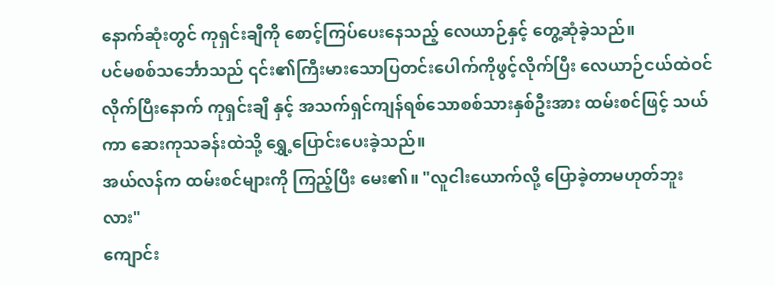နောက်ဆုံးတွင် ကုရှင်းချီကို စောင့်ကြပ်ပေးနေသည့် လေယာဉ်နှင့် တွေ့ဆုံခဲ့သည်။
ပင်မစစ်သင်္ဘောသည် ၎င်း၏ကြီးမားသောပြတင်းပေါက်ကိုဖွင့်လိုက်ပြီး လေယာဉ်ငယ်ထဲဝင်လိုက်ပြီးနောက် ကုရှင်းချီ နှင့် အသက်ရှင်ကျန်ရစ်သောစစ်သားနှစ်ဦးအား ထမ်းစင်ဖြင့် သယ်ကာ ဆေးကုသခန်းထဲသို့ ရွှေ့ပြောင်းပေးခဲ့သည်။
အယ်လန်က ထမ်းစင်များကို ကြည့်ပြီး မေး၏။ "လူငါးယောက်လို့ ပြောခဲ့တာမဟုတ်ဘူးလား"
ကျောင်း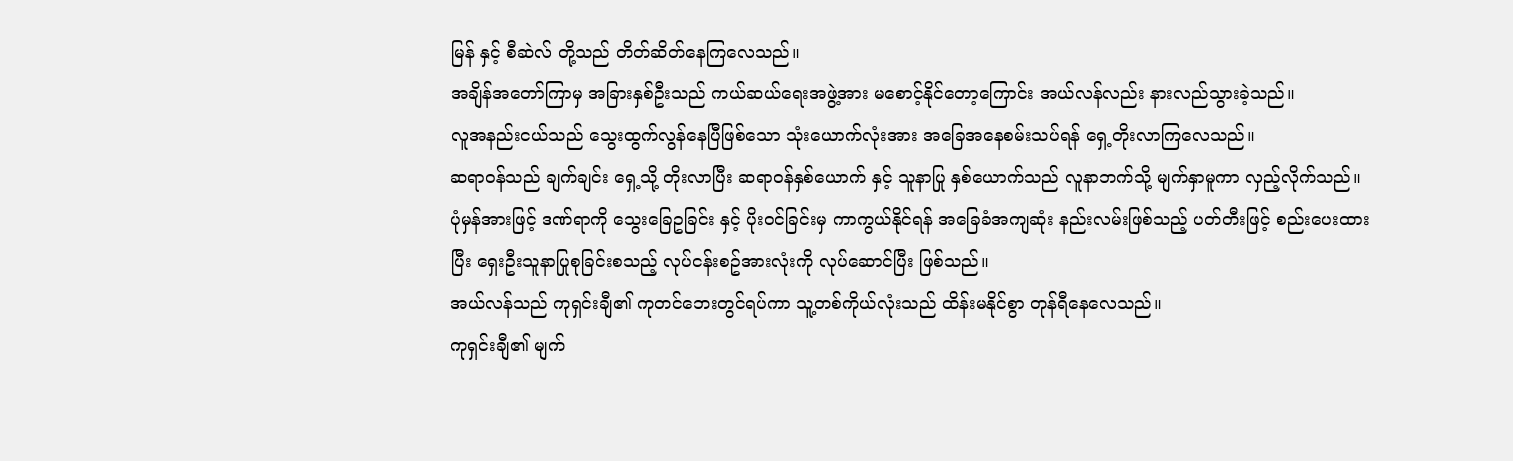မြန် နှင့် စီဆဲလ် တို့သည် တိတ်ဆိတ်နေကြလေသည်။
အချိန်အတော်ကြာမှ အခြားနှစ်ဦးသည် ကယ်ဆယ်ရေးအဖွဲ့အား မစောင့်နိုင်တော့ကြောင်း အယ်လန်လည်း နားလည်သွားခဲ့သည်။
လူအနည်းငယ်သည် သွေးထွက်လွန်နေပြီဖြစ်သော သုံးယောက်လုံးအား အခြေအနေစမ်းသပ်ရန် ရှေ့တိုးလာကြလေသည်။
ဆရာဝန်သည် ချက်ချင်း ရှေ့သို့ တိုးလာပြီး ဆရာဝန်နှစ်ယောက် နှင့် သူနာပြု နှစ်ယောက်သည် လူနာဘက်သို့ မျက်နှာမူကာ လှည့်လိုက်သည်။
ပုံမှန်အားဖြင့် ဒဏ်ရာကို သွေးခြေဥခြင်း နှင့် ပိုးဝင်ခြင်းမှ ကာကွယ်နိုင်ရန် အခြေခံအကျဆုံး နည်းလမ်းဖြစ်သည့် ပတ်တီးဖြင့် စည်းပေးထားပြီး ရှေးဦးသူနာပြုစုခြင်းစသည့် လုပ်ငန်းစဥ်အားလုံးကို လုပ်ဆောင်ပြီး ဖြစ်သည်။
အယ်လန်သည် ကုရှင်းချီ၏ ကုတင်ဘေးတွင်ရပ်ကာ သူ့တစ်ကိုယ်လုံးသည် ထိန်းမနိုင်စွာ တုန်ရီနေလေသည်။
ကုရှင်းချီ၏ မျက်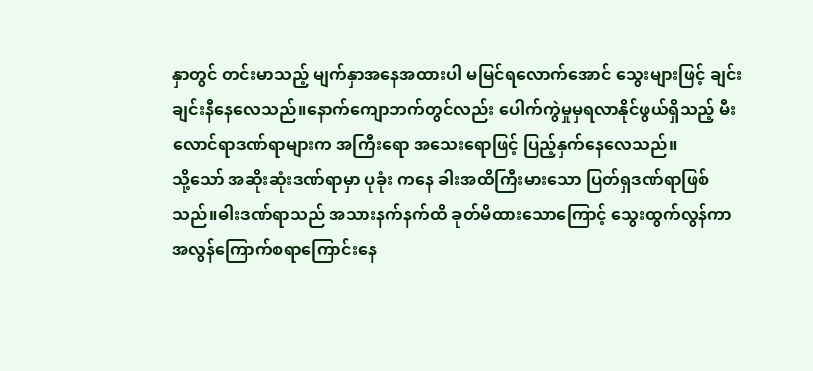နှာတွင် တင်းမာသည့် မျက်နှာအနေအထားပါ မမြင်ရလောက်အောင် သွေးများဖြင့် ချင်းချင်းနီနေလေသည်။နောက်ကျောဘက်တွင်လည်း ပေါက်ကွဲမှုမှရလာနိုင်ဖွယ်ရှိသည့် မီးလောင်ရာဒဏ်ရာများက အကြီးရော အသေးရောဖြင့် ပြည့်နှက်နေလေသည်။
သို့သော် အဆိုးဆုံးဒဏ်ရာမှာ ပုခုံး ကနေ ခါးအထိကြီးမားသော ပြတ်ရှဒဏ်ရာဖြစ်သည်။ဓါးဒဏ်ရာသည် အသားနက်နက်ထိ ခုတ်မိထားသောကြောင့် သွေးထွက်လွန်ကာ အလွန်ကြောက်စရာကြောင်းနေ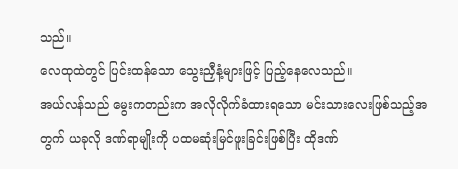သည်။
လေထုထဲတွင် ပြင်းထန်သော သွေးညှီနံ့များဖြင့် ပြည့်နေလေသည်။
အယ်လန်သည် မွေးကတည်းက အလိုလိုက်ခံထားရသော မင်းသားလေးဖြစ်သည့်အတွက် ယခုလို ဒဏ်ရာမျိုးကို ပထမဆုံးမြင်ဖူးခြင်းဖြစ်ပြီး ထိုဒဏ်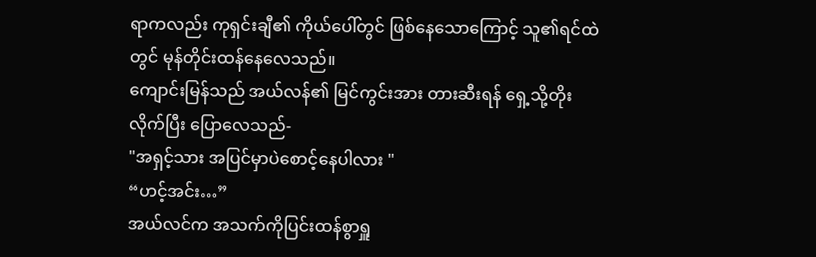ရာကလည်း ကုရှင်းချီ၏ ကိုယ်ပေါ်တွင် ဖြစ်နေသောကြောင့် သူ၏ရင်ထဲတွင် မုန်တိုင်းထန်နေလေသည်။
ကျောင်းမြန်သည် အယ်လန်၏ မြင်ကွင်းအား တားဆီးရန် ရှေ့သို့တိုးလိုက်ပြီး ပြောလေသည်-
"အရှင့်သား အပြင်မှာပဲစောင့်နေပါလား "
“ဟင့်အင်း…”
အယ်လင်က အသက်ကိုပြင်းထန်စွာရှူ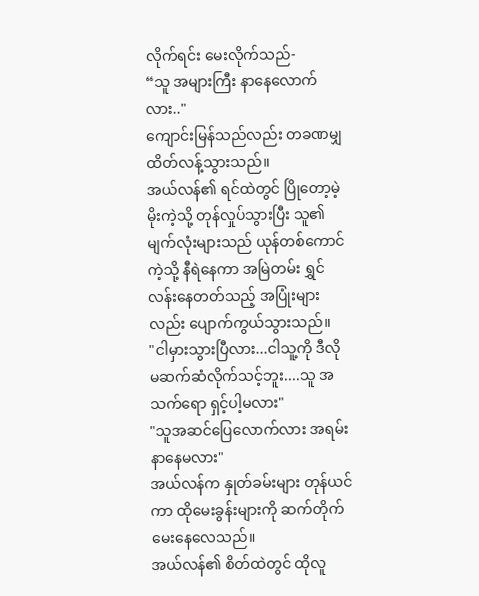လိုက်ရင်း မေးလိုက်သည်-
“သူ အများကြီး နာနေလောက်လား.."
ကျောင်းမြန်သည်လည်း တခဏမျှ ထိတ်လန့်သွားသည်။
အယ်လန်၏ ရင်ထဲတွင် ပြိုတော့မဲ့ မိုးကဲ့သို့ တုန်လှုပ်သွားပြီး သူ၏မျက်လုံးများသည် ယုန်တစ်ကောင်ကဲ့သို့ နီရဲနေကာ အမြဲတမ်း ရွှင်လန်းနေတတ်သည့် အပြုံးများလည်း ပျောက်ကွယ်သွားသည်။
"ငါမှားသွားပြီလား...ငါသူ့ကို ဒီလို မဆက်ဆံလိုက်သင့်ဘူး....သူ အသက်ရော ရှင့်ပါ့မလား"
"သူအဆင်ပြေလောက်လား အရမ်းနာနေမလား"
အယ်လန်က နှုတ်ခမ်းများ တုန်ယင်ကာ ထိုမေးခွန်းများကို ဆက်တိုက်မေးနေလေသည်။
အယ်လန်၏ စိတ်ထဲတွင် ထိုလူ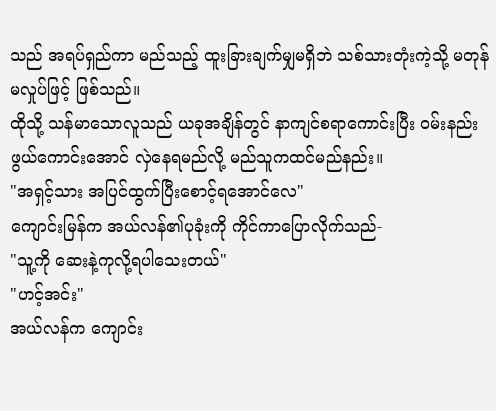သည် အရပ်ရှည်ကာ မည်သည့် ထူးခြားချက်မျှမရှိဘဲ သစ်သားတုံးကဲ့သို့ မတုန်မလှုပ်ဖြင့် ဖြစ်သည်။
ထိုသို့ သန်မာသောလူသည် ယခုအချိန်တွင် နာကျင်စရာကောင်းပြီး ဝမ်းနည်းဖွယ်ကောင်းအောင် လှဲနေရမည်လို့ မည်သူကထင်မည်နည်း။
"အရှင့်သား အပြင်ထွက်ပြီးစောင့်ရအောင်လေ"
ကျောင်းမြန်က အယ်လန်၏ပုခုံးကို ကိုင်ကာပြောလိုက်သည်-
"သူ့ကို ဆေးနဲ့ကုလို့ရပါသေးတယ်"
"ဟင့်အင်း"
အယ်လန်က ကျောင်း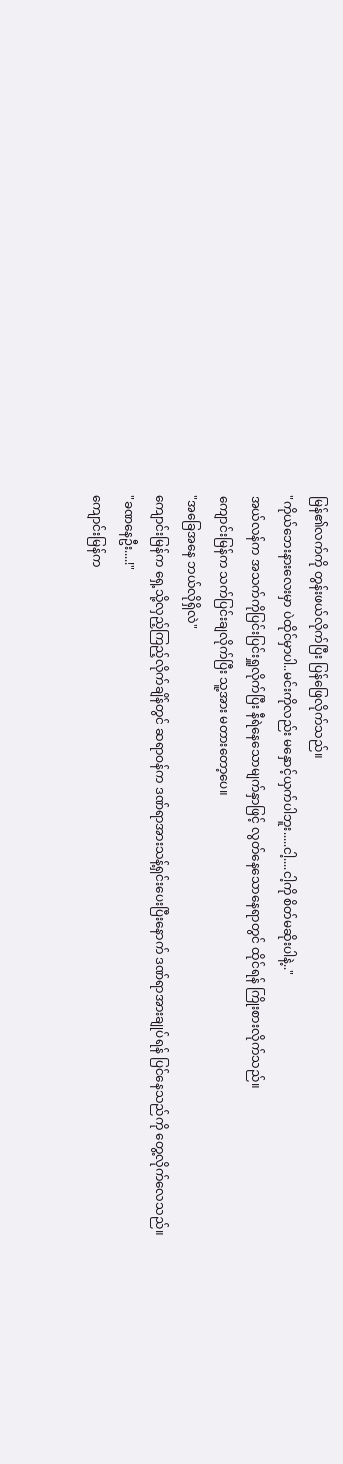မြန်၏လက်ကို တွန်းဖယ်လိုက်ပြီး ပြန်ဖြေလိုက်သည်။
"ကိုယ်ဘေးနားလေးမှာ ပဲထိုင်မှာပါ..မင်းကိုလည်း မနှောင့်ယှက်ပါဘူး.....ငါ့....ငါ့ကို စိတ်မဆိုးပါနဲ့.."
အယ်လန်က အသက်ကိုပြင်းပြင်းရှူလိုက်ပြီး နီရဲနေသောမျက်နှာဖြင့် လွတ်နေသောနေရာတွင် ထိုင်ရန် ကြိုးစားလိုက်သည်။
ကျောင်းမြန်က သက်ပြင်းချလိုက်ပြီး သူ့အား မတားတော့ပေ။
"အခြေအနေ ဘယ်လိုရှိလဲ"
ကျောင်းမြန်က ရှေ့သို့လှည့်ကြည့်လိုက်ချိန်တွင် ဆရာဝန်က ဒဏ်ရာအားသန့်ရှင်းပေးပြီးနောက် ဒဏ်ရာအားချုပ်ရန် ပြင်နေသည်ကို တွေ့လိုက်လေသည်။
"ခဏနေဦး....!"
ကျောင်းမြန်က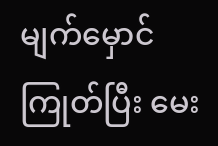မျက်မှောင်ကြုတ်ပြီး မေး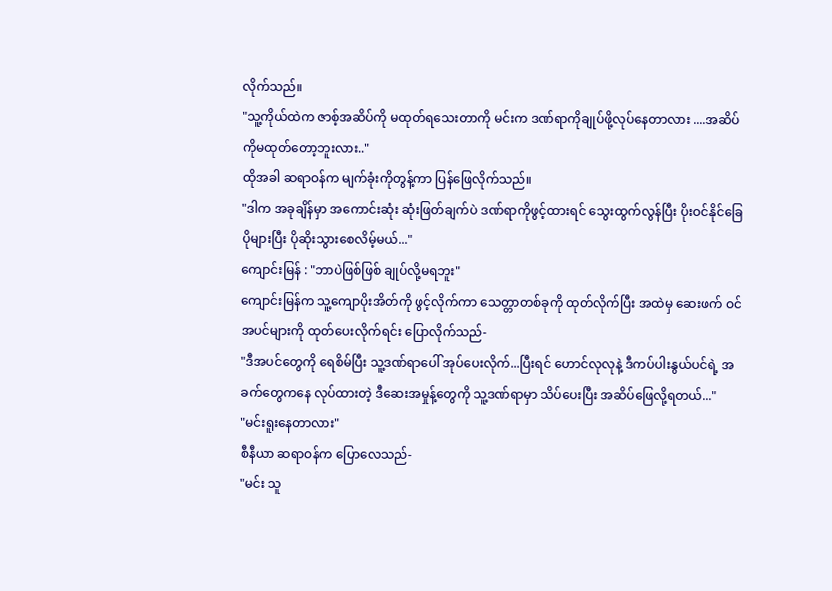လိုက်သည်။
"သူ့ကိုယ်ထဲက ဇာစ့်အဆိပ်ကို မထုတ်ရသေးတာကို မင်းက ဒဏ်ရာကိုချုပ်ဖို့လုပ်နေတာလား ....အဆိပ်ကိုမထုတ်တော့ဘူးလား.."
ထိုအခါ ဆရာဝန်က မျက်ခုံးကိုတွန့်ကာ ပြန်ဖြေလိုက်သည်။
"ဒါက အခုချိန်မှာ အကောင်းဆုံး ဆုံးဖြတ်ချက်ပဲ ဒဏ်ရာကိုဖွင့်ထားရင် သွေးထွက်လွန်ပြီး ပိုးဝင်နိုင်ခြေပိုများပြီး ပိုဆိုးသွားစေလိမ့်မယ်..."
ကျောင်းမြန် : "ဘာပဲဖြစ်ဖြစ် ချုပ်လို့မရဘူး"
ကျောင်းမြန်က သူ့ကျောပိုးအိတ်ကို ဖွင့်လိုက်ကာ သေတ္တာတစ်ခုကို ထုတ်လိုက်ပြီး အထဲမှ ဆေးဖက် ဝင်အပင်များကို ထုတ်ပေးလိုက်ရင်း ပြောလိုက်သည်-
"ဒီအပင်တွေကို ရေစိမ်ပြီး သူ့ဒဏ်ရာပေါ် အုပ်ပေးလိုက်...ပြီးရင် ဟောင်လုလုနဲ့ ဒီကပ်ပါးနွယ်ပင်ရဲ့ အခက်တွေကနေ လုပ်ထားတဲ့ ဒီဆေးအမှုန့်တွေကို သူ့ဒဏ်ရာမှာ သိပ်ပေးပြီး အဆိပ်ဖြေလို့ရတယ်..."
"မင်းရူးနေတာလား"
စီနီယာ ဆရာဝန်က ပြောလေသည်-
"မင်း သူ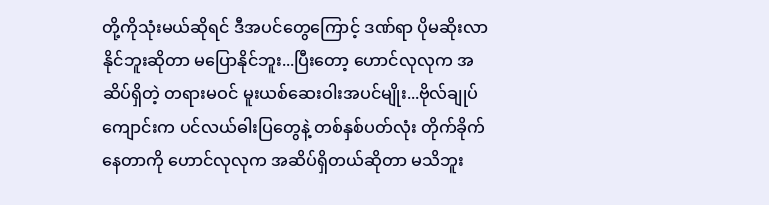တို့ကိုသုံးမယ်ဆိုရင် ဒီအပင်တွေကြောင့် ဒဏ်ရာ ပိုမဆိုးလာနိုင်ဘူးဆိုတာ မပြောနိုင်ဘူး...ပြီးတော့ ဟောင်လုလုက အဆိပ်ရှိတဲ့ တရားမဝင် မူးယစ်ဆေးဝါးအပင်မျိုး...ဗိုလ်ချုပ်ကျောင်းက ပင်လယ်ဓါးပြတွေနဲ့ တစ်နှစ်ပတ်လုံး တိုက်ခိုက်နေတာကို ဟောင်လုလုက အဆိပ်ရှိတယ်ဆိုတာ မသိဘူး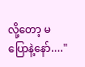လို့တော့ မပြောနဲ့နော်...."